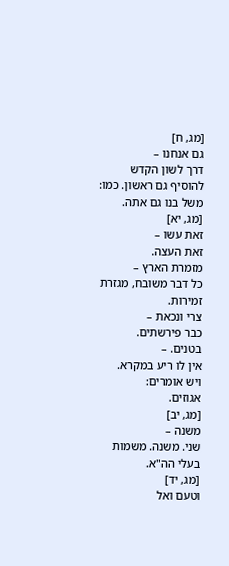[מג, ח]
גם אנחנו –
דרך לשון הקדש להוסיף גם ראשון. כמו: משל בנו גם אתה.
[מג, יא]
זאת עשו –
זאת העצה.
מזמרת הארץ –
כל דבר משובח, מגזרת זמירות.
צרי ונכאת –
כבר פירשתים.
בטנים. –
אין לו ריע במקרא.
ויש אומרים:
אגוזים.
[מג, יב]
משנה –
שני. משנה. משמות בעלי הה"א.
[מג, יד]
וטעם ואל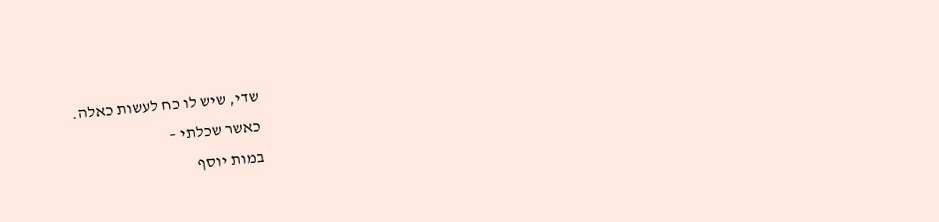שדי, שיש לו כח לעשות כאלה.
כאשר שכלתי –
במות יוסף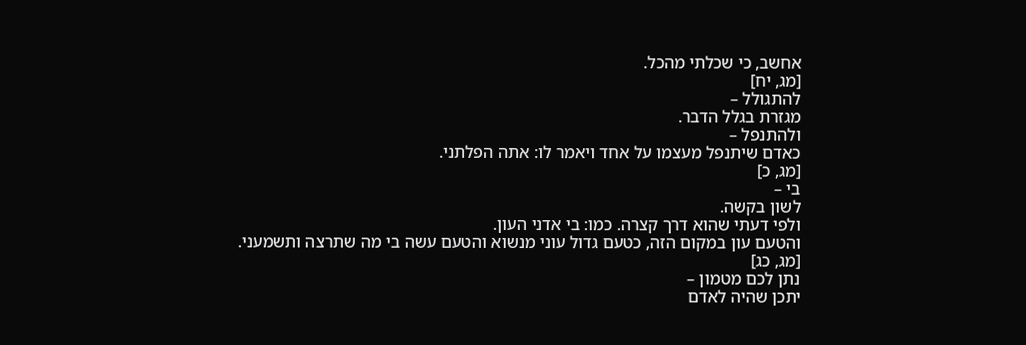אחשב, כי שכלתי מהכל.
[מג, יח]
להתגולל –
מגזרת בגלל הדבר.
ולהתנפל –
כאדם שיתנפל מעצמו על אחד ויאמר לו: אתה הפלתני.
[מג, כ]
בי –
לשון בקשה.
ולפי דעתי שהוא דרך קצרה. כמו: בי אדני העון.
והטעם עון במקום הזה, כטעם גדול עוני מנשוא והטעם עשה בי מה שתרצה ותשמעני.
[מג, כג]
נתן לכם מטמון –
יתכן שהיה לאדם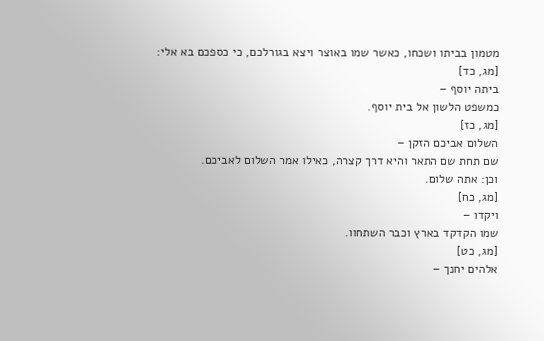מטמון בביתו ושכחו, כאשר שמו באוצר ויצא בגורלכם, כי כספכם בא אלי:
[מג, כד]
ביתה יוסף –
כמשפט הלשון אל בית יוסף.
[מג, כז]
השלום אביכם הזקן –
שם תחת שם התאר והיא דרך קצרה, כאילו אמר השלום לאביכם.
וכן: אתה שלום.
[מג, כח]
ויקדו –
שמו הקדקד בארץ וכבר השתחוו.
[מג, כט]
אלהים יחנך –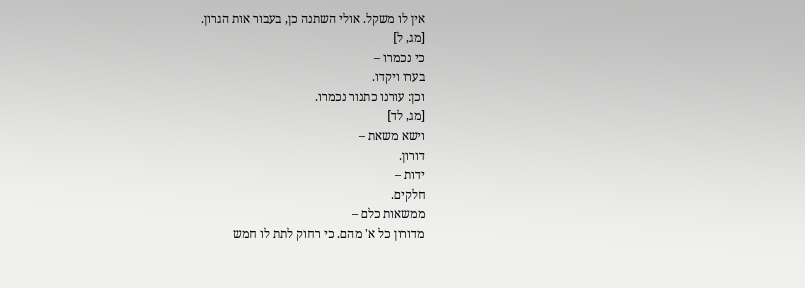אין לו משקל. אולי השתנה כן, בעבור אות הגרון.
[מג, ל]
כי נכמרו –
בערו ויקדו.
וכן: עורנו כתנור נכמרו.
[מג, לד]
וישא משאת –
דורון.
ידות –
חלקים.
ממשאות כלם –
מדורון כל א' מהם. כי רחוק לתת לו חמש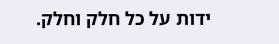ידות על כל חלק וחלק.